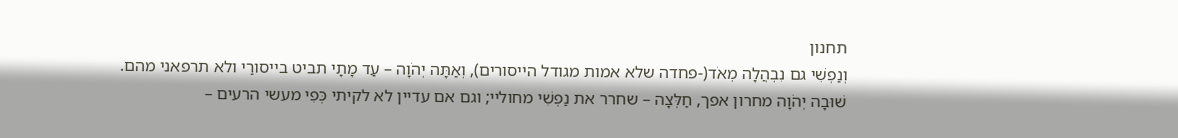תחנון
וְנַפְשִׁי גם נִבְהֲלָה מְאֹד(-פחדה שלא אמות מגודל הייסורים), וְאַתָּה יְהֹוָה – עַד מָתָי תביט בייסורַי ולא תרפאני מהם.
שׁוּבָה יְהֹוָה מחרון אפך, חַלְּצָה – שחרר את נַפְשִׁי מחוליי; וגם אם עדיין לא לקיתי כְּפִי מעשי הרעים –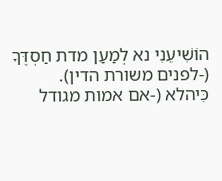הוֹשִׁיעֵנִי נא לְמַעַן מדת חַסְדֶּךָ (-לפנים משורת הדין).
כִּיהלא (-אם אמות מגודל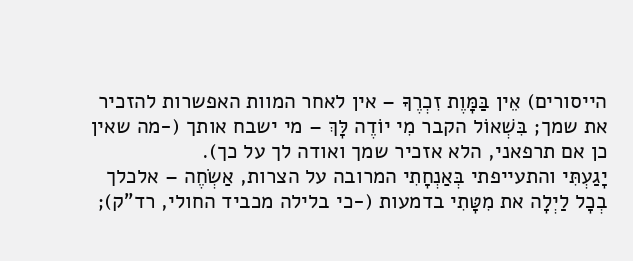הייסורים) אֵין בַּמָּוֶת זִכְרֶךָ – אין לאחר המוות האפשרות להזכיר את שמך; בִּשְׁאוֹל הקבר מִי יוֹדֶה לָּךְ – מי ישבח אותך (-מה שאין כן אם תרפאני, הלא אזכיר שמך ואודה לך על כך).
יָגַעְתִּי והתעייפתי בְּאַנְחָתִי המרובה על הצרות, אַשְֹחֶה – אלכלך בְכָל לַיְלָה את מִטָּתִי בדמעות (-כי בלילה מכביד החולי, רד"ק);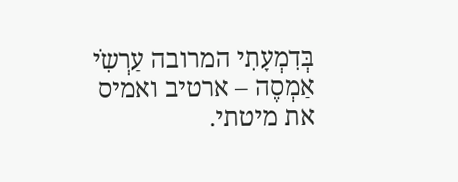בְּדִמְעָתִי המרובה עַרְשִֹי אַמְסֶה – ארטיב ואמיס את מיטתי.